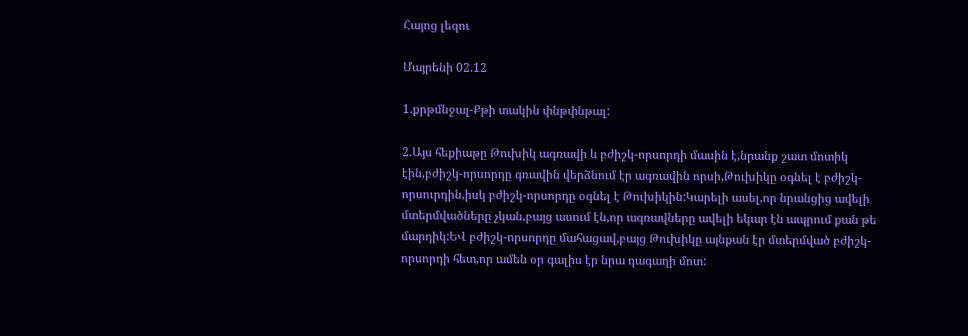Հայոց լեզու

Մայրենի 02.12

1.քրթմնջալ-Քթի տակին փնթփնթալ:

2.Այս հեքիաթը Թուխիկ ագռավի և բժիշկ-որսորդի մասին է,նրանք շատ մոտիկ էին,բժիշկ-որսորդը գռավին վերձնում էր ագռավին որսի,Թուխիկը օգնել է բժիշկ-որսուրդին,իսկ բժիշկ-որսորդը օգնել է Թուխիկին:Կարելի ասել,որ նրանցից ավելի մտերմվածները չկան,բայց ասում էն,որ ագռավները ավելի եկար էն ապրում քան թե մարդիկ:ԵՎ բժիշկ-որսորդը մահացավ,բայց Թուխիկը այնքան էր մտերմված բժիշկ-որսորդի հետ,որ ամեն օր գալիս էր նրա դագաղի մոտ: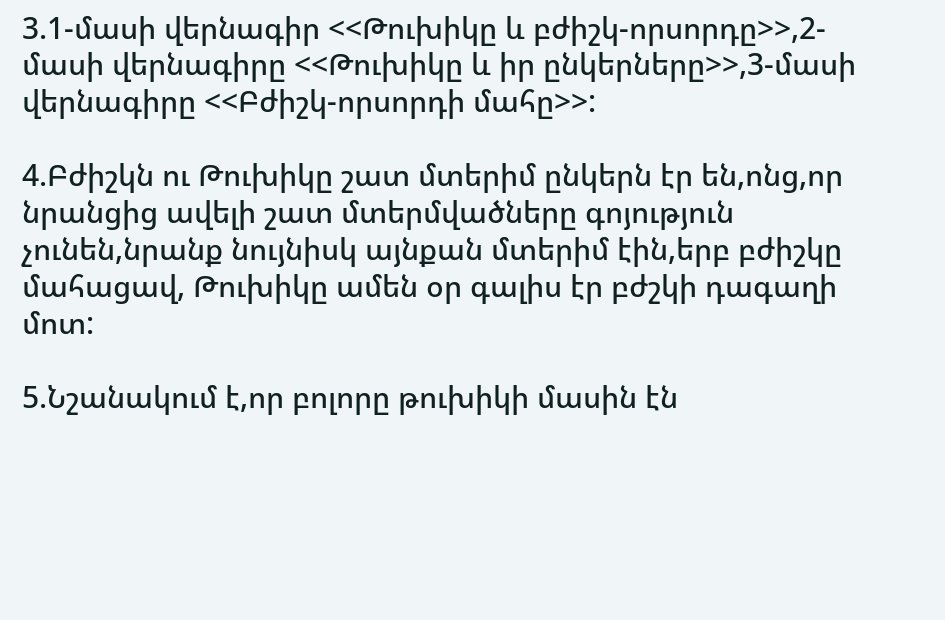3.1-մասի վերնագիր <<Թուխիկը և բժիշկ-որսորդը>>,2-մասի վերնագիրը <<Թուխիկը և իր ընկերները>>,3-մասի վերնագիրը <<Բժիշկ-որսորդի մահը>>:

4.Բժիշկն ու Թուխիկը շատ մտերիմ ընկերն էր են,ոնց,որ նրանցից ավելի շատ մտերմվածները գոյություն չունեն,նրանք նույնիսկ այնքան մտերիմ էին,երբ բժիշկը մահացավ, Թուխիկը ամեն օր գալիս էր բժշկի դագաղի մոտ:

5.Նշանակում է,որ բոլորը թուխիկի մասին էն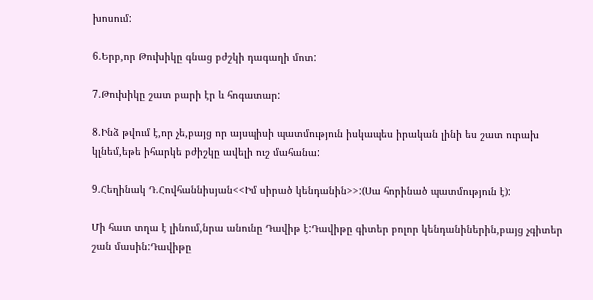խոսում:

6.Երբ,որ Թուխիկը գնաց բժշկի դագաղի մոտ:

7.Թուխիկը շատ բարի էր և հոգատար:

8.Ինձ թվում է,որ չե,բայց որ այսպիսի պատմություն իսկապես իրական լինի ես շատ ուրախ կլնեմ,եթե իհարկե բժիշկը ավելի ուշ մահանա:

9.Հեղինակ Դ.Հովհաննիսյան<<Իմ սիրած կենդանին>>:(Սա հորինած պատմություն է):

Մի հատ տղա է լինում,նրա անունը Դավիթ է:Դավիթը գիտեր բոլոր կենդանիներին,բայց չգիտեր շան մասին:Դավիթը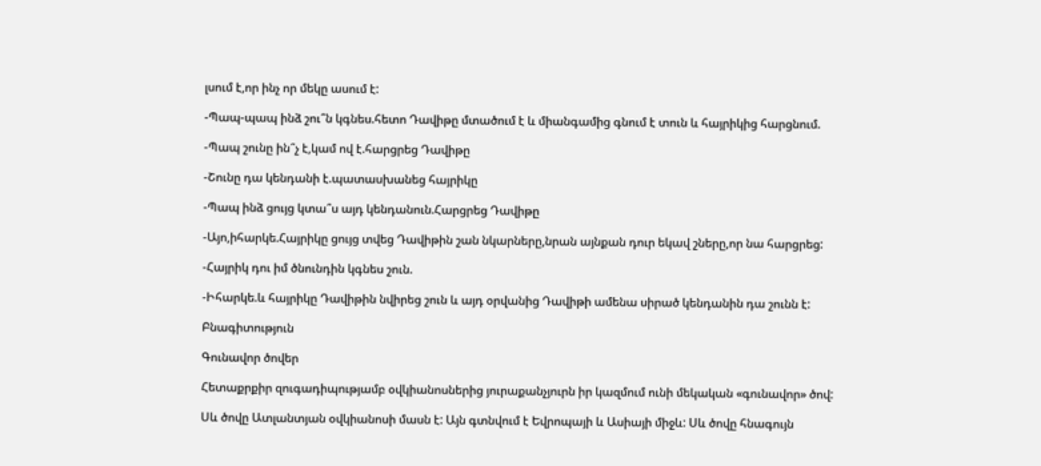լսում է,որ ինչ որ մեկը ասում է:

-Պապ-պապ ինձ շու՞ն կգնես.հետո Դավիթը մտածում է և միանգամից գնում է տուն և հայրիկից հարցնում.

-Պապ շունը ին՞չ է,կամ ով է.հարցրեց Դավիթը

-Շունը դա կենդանի է.պատասխանեց հայրիկը

-Պապ ինձ ցույց կտա՞ս այդ կենդանուն.Հարցրեց Դավիթը

-Այո,իհարկե.Հայրիկը ցույց տվեց Դավիթին շան նկարները,նրան այնքան դուր եկավ շները,որ նա հարցրեց:

-Հայրիկ դու իմ ծնունդին կգնես շուն.

-Իհարկե.և հայրիկը Դավիթին նվիրեց շուն և այդ օրվանից Դավիթի ամենա սիրած կենդանին դա շունն է:

Բնագիտություն

Գունավոր ծովեր

Հետաքրքիր զուգադիպությամբ օվկիանոսներից յուրաքանչյուրն իր կազմում ունի մեկական «գունավոր» ծով:

Սև ծովը Ատլանտյան օվկիանոսի մասն է: Այն գտնվում է Եվրոպայի և Ասիայի միջև: Սև ծովը հնագույն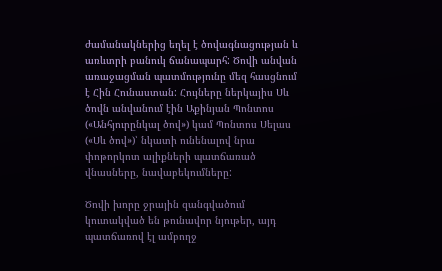ժամանակներից եղել է ծովագնացության և առևտրի բանուկ ճանապարհ: Ծովի անվան առաջացման պատմությունը մեզ հասցնում է Հին Հունաստան: Հույները ներկայիս Սև ծովն անվանում էին Աքինյան Պոնտոս («Անհյուրընկալ ծով») կամ Պոնտոս Սելաս («Սև ծով»)՝ նկատի ունենալով նրա փոթորկոտ ալիքների պատճառած վնասները, նավաբեկումները:

Ծովի խորը ջրային զանգվածում կուտակված են թունավոր նյութեր, այդ պատճառով էլ ամբողջ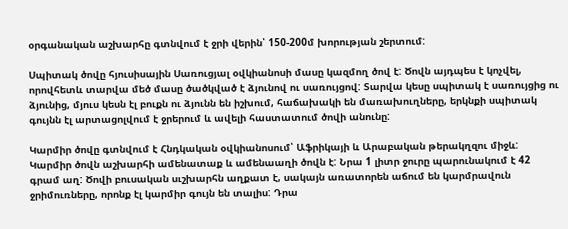օրգանական աշխարհը գտնվում է ջրի վերին՝ 150-200մ խորության շերտում:

Սպիտակ ծովը հյուսիսային Սառուցյալ օվկիանոսի մասը կազմող ծով է: Ծովն այդպես է կոչվել, որովհետև տարվա մեծ մասը ծածկված է ձյունով ու սառույցով: Տարվա կեսը սպիտակ է սառույցից ու ձյունից, մյուս կեսն էլ բուքն ու ձյունն են իշխում, հաճախակի են մառախուղները, երկնքի սպիտակ գույնն էլ արտացոլվում է ջրերում և ավելի հաստատում ծովի անունը:

Կարմիր ծովը գտնվում է Հնդկական օվկիանոսում՝ Աֆրիկայի և Արաբական թերակղզու միջև: Կարմիր ծովն աշխարհի ամենատաք և ամենաաղի ծովն է: Նրա 1 լիտր ջուրը պարունակում է 42 գրամ աղ: Ծովի բուսական սւշխարհն աղքատ է, սակայն առատորեն աճում են կարմրավուն ջրիմուռները, որոնք էլ կարմիր գույն են տալիս: Դրա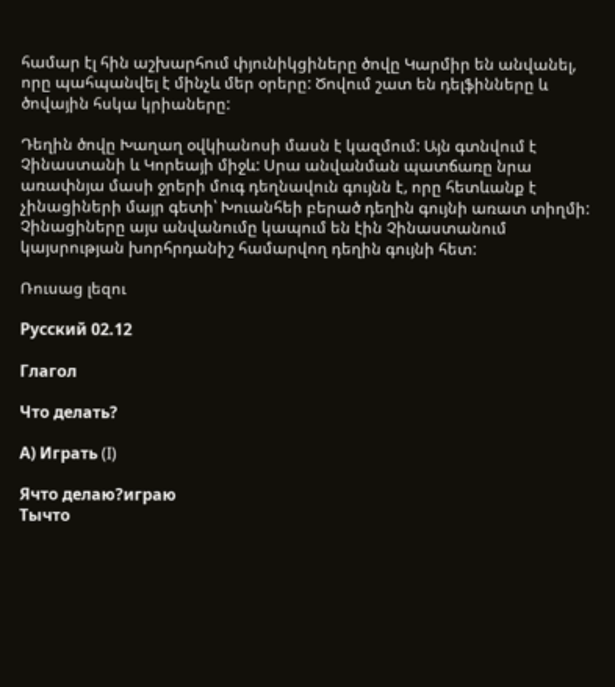համար էլ հին աշխարհում փյունիկցիները ծովը Կարմիր են անվանել, որը պահպանվել է մինչև մեր օրերը: Ծովում շատ են դելֆինները և ծովային հսկա կրիաները:

Դեղին ծովը Խաղաղ օվկիանոսի մասն է կազմում: Այն գտնվում է Չինաստանի և Կորեայի միջև: Սրա անվանման պատճառը նրա առափնյա մասի ջրերի մուգ դեղնավուն գույնն է, որը հետևանք է չինացիների մայր գետի՝ Խուանհեի բերած դեղին գույնի առատ տիղմի: Չինացիները այս անվանումը կապում են էին Չինաստանում կայսրության խորհրդանիշ համարվող դեղին գույնի հետ:

Ռուսաց լեզու

Русский 02.12

Глагол

Что делать?

А) Играть (I)

Ячто делаю?играю
Тычто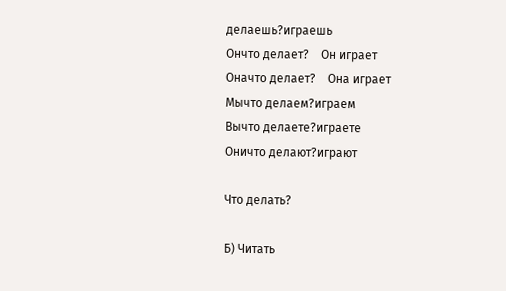делаешь?играешь
Ончто делает?    Он играет
Оначто делает?    Она играет
Мычто делаем?играем
Вычто делаете?играете
Оничто делают?играют

Что делать?

Б) Читать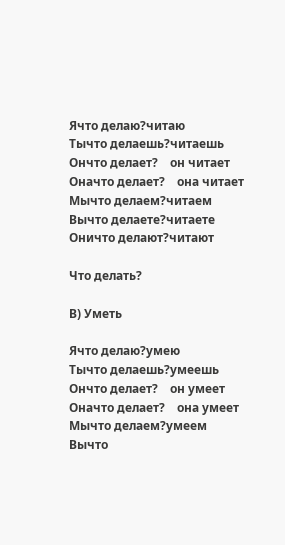Ячто делаю?читаю
Тычто делаешь?читаешь
Ончто делает?    он читает
Оначто делает?    она читает
Мычто делаем?читаем
Вычто делаете?читаете
Оничто делают?читают

Что делать?

В) Уметь

Ячто делаю?умею
Тычто делаешь?умеешь
Ончто делает?    он умеет
Оначто делает?    она умеет
Мычто делаем?умеем
Вычто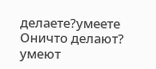делаете?умеете
Оничто делают? умеют